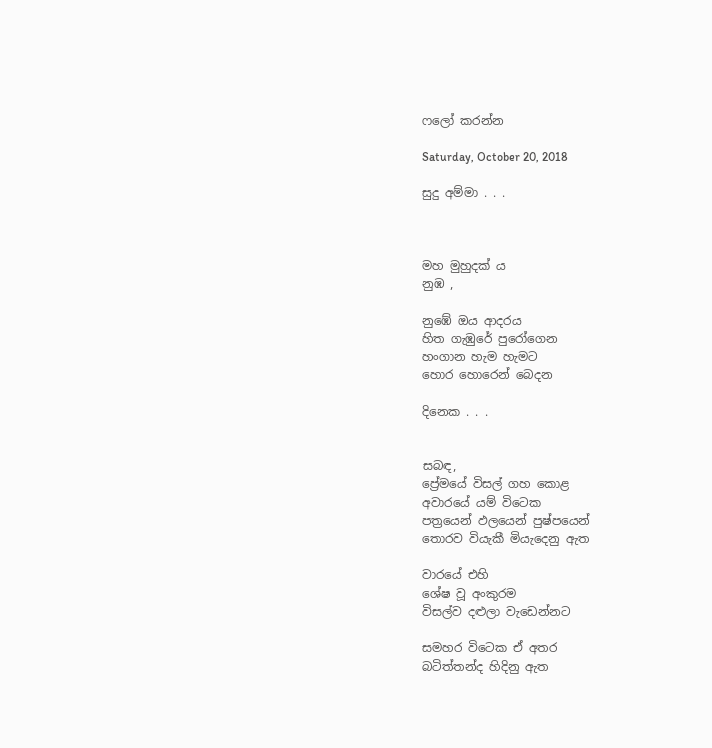ෆලෝ කරන්න

Saturday, October 20, 2018

සුදු අම්මා . . .



මහ මුහුදක් ය
නුඹ ,

නුඹේ ඔය ආදරය
හිත ගැඹුරේ පුරෝගෙන
හංගාන හැම හැමට
හොර හොරෙන් බෙදන

දිනෙක . . .


සබඳ,
ප්‍රේමයේ විසල් ගහ කොළ
අවාරයේ යම් විටෙක
පත්‍රයෙන් ඵලයෙන් පුෂ්පයෙන්
තොරව වියැකී මියැදෙනු ඇත

වාරයේ එහි
ශේෂ වූ අංකුරම
විසල්ව දළුලා වැඩෙන්නට

සමහර විටෙක ඒ අතර
බටිත්තන්ද හිදිනු ඇත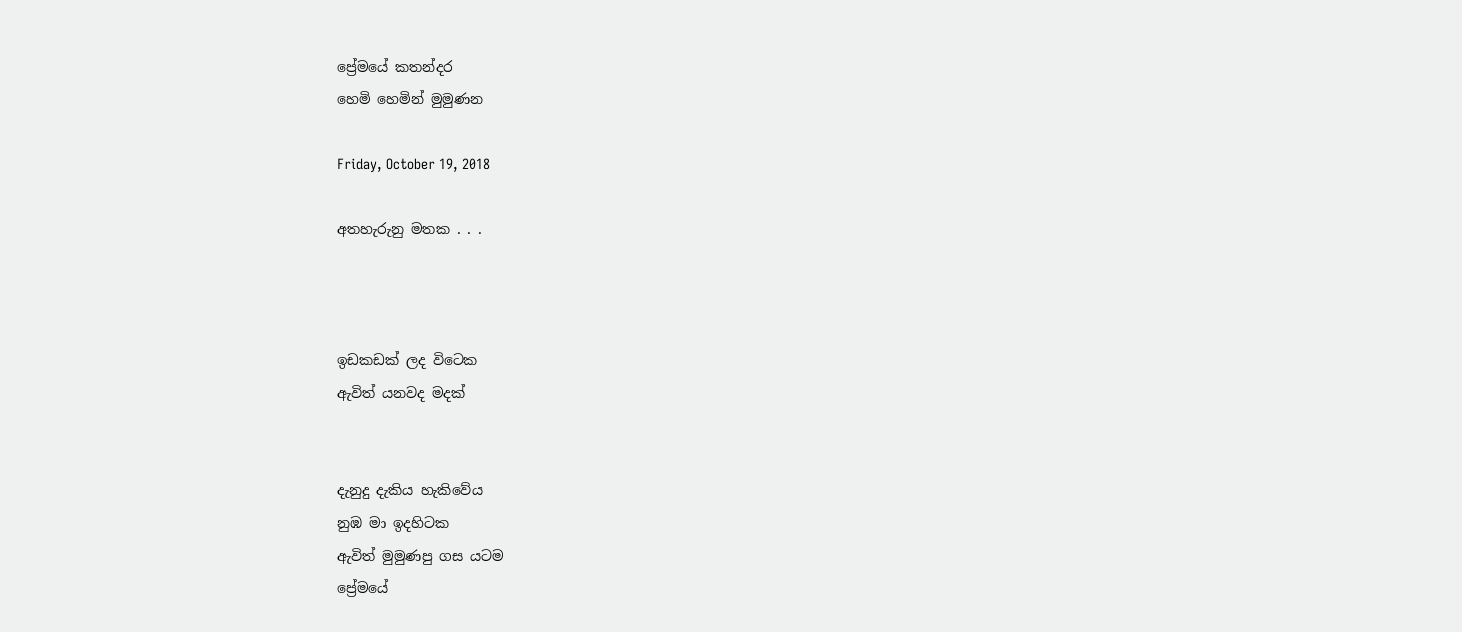ප්‍රේමයේ කතන්දර
හෙමි හෙමින් මුමුණන

Friday, October 19, 2018

අතහැරුනු මතක . . .



ඉඩකඩක් ලද විටෙක
ඇවිත් යනවද මදක්


දැනුදු දැකිය හැකිවේය
නුඹ මා ඉදහිටක
ඇවිත් මුමුණපු ගස යටම
ප්‍රේමයේ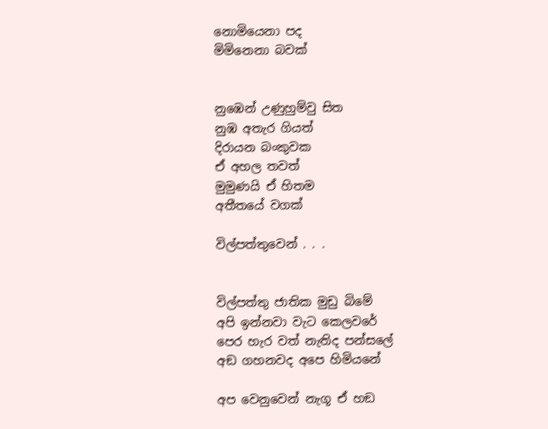නොමියෙනා පද
මිමිනෙනා බවක්


නුඹෙන් උණුහුම්වු සිත
නුඹ අතැර ගියත්
දිරායන බංකුවක
ඒ අහල තවත්
මුමුණයි ඒ හිතම
අතීතයේ වගක්

විල්පත්තුවෙන් . . .


විල්පත්තු ජාතික මුඩු බිමේ
අපි ඉන්නවා වැට කෙලවරේ
පෙර හැර වත් නැතිද පන්සලේ
අඞ ගහනවද අපෙ හිමියනේ

අප වෙනුවෙන් නැගූ ඒ හඞ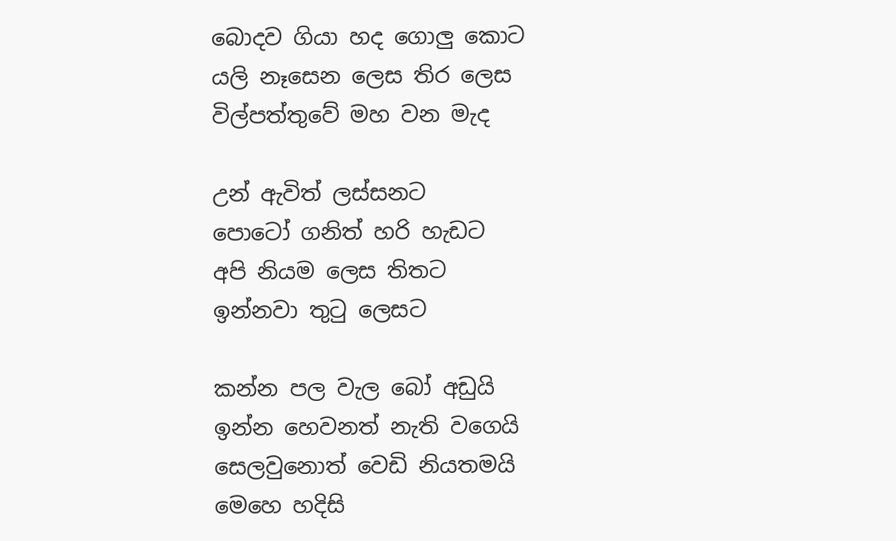බොදව ගියා හද ගොලු කොට
යලි නෑසෙන ලෙස තිර ලෙස
විල්පත්තුවේ මහ වන මැද

උන් ඇවිත් ලස්සනට
පොටෝ ගනිත් හරි හැඩට
අපි නියම ලෙස තිතට
ඉන්නවා තුටු ලෙසට

කන්න පල වැල බෝ අඩුයි
ඉන්න හෙවනත් නැති වගෙයි
සෙලවුනොත් වෙඩි නියතමයි
මෙහෙ හදිසි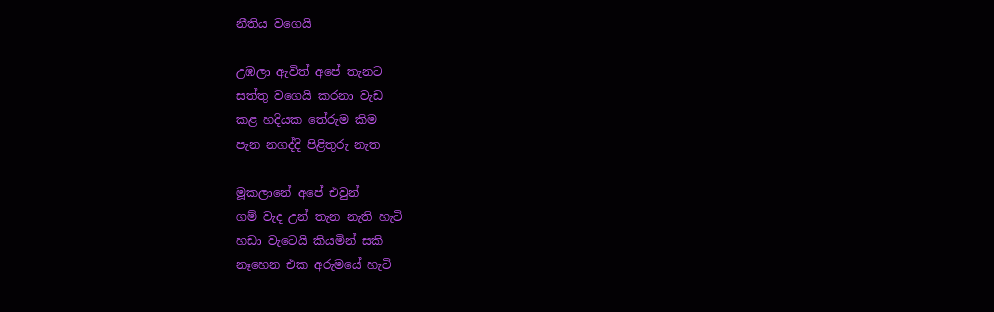නීතිය වගෙයි

උඹලා ඇවිත් අපේ තැනට
සත්තු වගෙයි කරනා වැඩ
කළ හදියක තේරුම කිම
පැන නගද්දි පිළිතුරු නැත

මූකලානේ අපේ එවුන්
ගම් වැද උන් තැන නැති හැටි
හඩා වැටෙයි කියමින් සකි
නෑහෙන එක අරුමයේ හැටි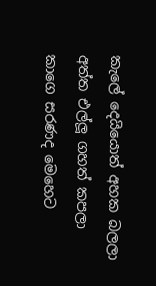කැලේ දෙයියොත් අහක බලලා
අත්ත එල්ලූ ගහත් කපලා
කාගෙ සරණද මෙහෙට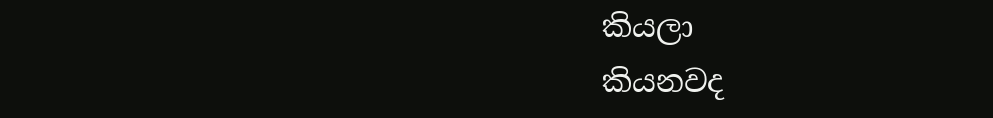කියලා
කියනවද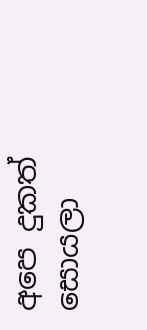අපෙ දුකත් සොයලා